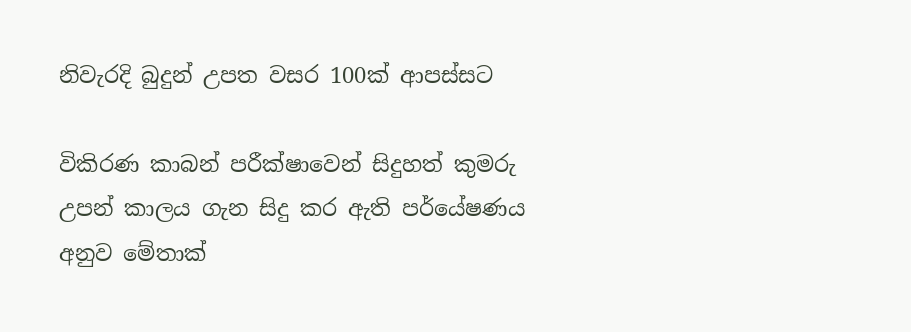නිවැරදි බුදුන් උපත වසර 100ක් ආපස්සට

විකිරණ කාබන් පරීක්ෂාවෙන් සිදුහත් කුමරු උපන් කාලය ගැන සිදු කර ඇති පර්යේෂණය අනුව මේතාක්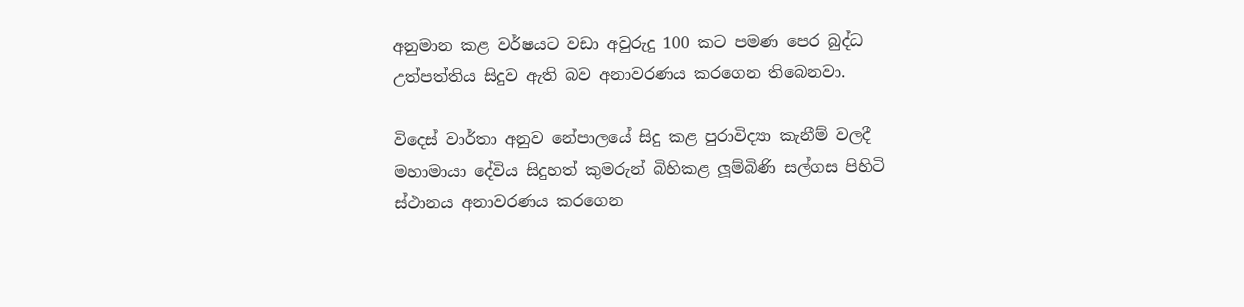අනුමාන කළ වර්ෂයට වඩා අවුරුදු 100 කට පමණ පෙර බුද්ධ උත්පත්තිය සිදුව ඇති බව අනාවරණය කරගෙන තිබෙනවා.

විදෙස් වාර්තා අනුව නේපාලයේ සිදු කළ පුරාවිද්‍යා කැනීම් වලදී මහාමායා දේවිය සිදුහත් කුමරුන් බිහිකළ ලූම්බිණි සල්ගස පිහිටි ස්ථානය අනාවරණය කරගෙන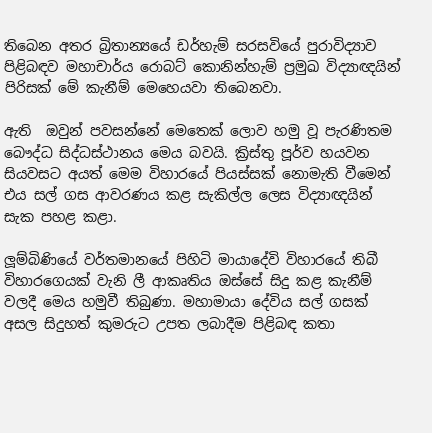තිබෙන අතර බ්‍රිතාන්‍යයේ ඩර්හැම් සරසවියේ පුරාවිද්‍යාව පිළිබඳව මහාචාර්ය රොබට් කොනින්හැම් ප්‍රමුඛ විද්‍යාඥයින් පිරිසක් මේ කැනීම් මෙහෙයවා තිබෙනවා.

ඇති  ඔවුන් පවසන්නේ මෙතෙක් ලොව හමු වූ පැරණිතම බෞද්ධ සිද්ධස්ථානය මෙය බවයි. ක්‍රිස්තු පූර්ව හයවන සියවසට අයත් මෙම විහාරයේ පියස්සක් නොමැති වීමෙන් එය සල් ගස ආවරණය කළ සැකිල්ල ලෙස විද්‍යාඥයින් සැක පහළ කළා.

ලූම්බිණියේ වර්තමානයේ පිහිටි මායාදේවි විහාරයේ තිබී විහාරගෙයක් වැනි ලී ආකෘතිය ඔස්සේ සිදු කළ කැනීම් වලදී මෙය හමුවී තිබුණා. මහාමායා දේවිය සල් ගසක් අසල සිදුහත් කුමරුට උපත ලබාදීම පිළිබඳ කතා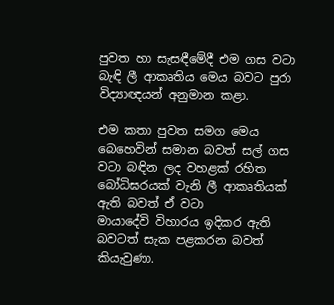පුවත හා සැසඳීමේදී එම ගස වටා බැඳි ලී ආකෘතිය මෙය බවට පුරා විද්‍යාඥයන් අනුමාන කළා.

එම කතා පුවත සමග මෙය බෙහෙවින් සමාන බවත් සල් ගස වටා බඳින ලද වහළක් රහිත බෝධිඝරයක් වැනි ලී ආකෘතියක් ඇති බවත් ඒ වටා
මායාදේවි විහාරය ඉදිකර ඇති බවටත් සැක පළකරන බවත් කියැවුණා.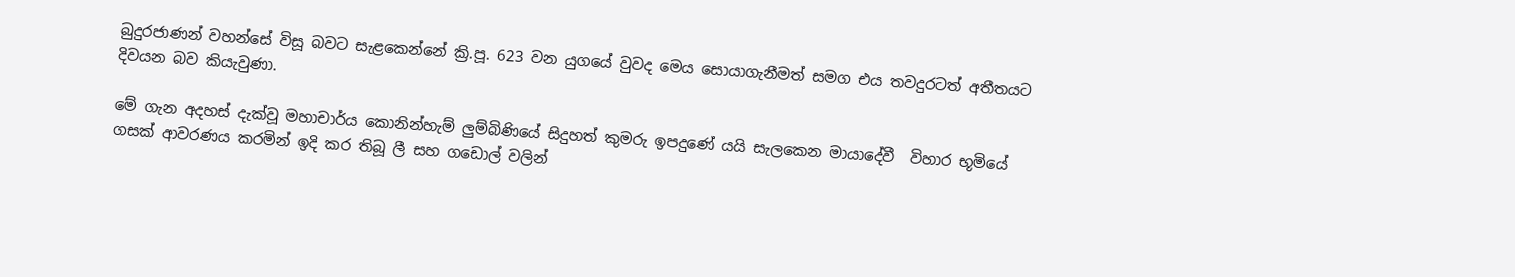බුදුරජාණන් වහන්සේ විසූ බවට සැළකෙන්නේ ක්‍රි.පූ. 623 වන යුගයේ වුවද මෙය සොයාගැනීමත් සමග එය තවදුරටත් අතීතයට දිවයන බව කියැවුණා.

මේ ගැන අදහස් දැක්වූ මහාචාර්ය කොනින්හැම් ලුම්බිණියේ සිදුහත් කුමරු ඉපදුණේ යයි සැලකෙන මායාදේවී  විහාර භූමියේ ගසක් ආවරණය කරමින් ඉදි කර තිබූ ලී සහ ගඩොල් වලින්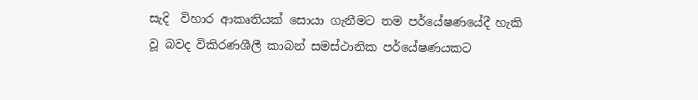සැදි  විහාර ආකෘතියක් සොයා ගැනීමට තම පර්යේෂණයේදී හැකි වූ බවද විකිරණශීලී කාබන් සමස්ථානික පර්යේෂණයකට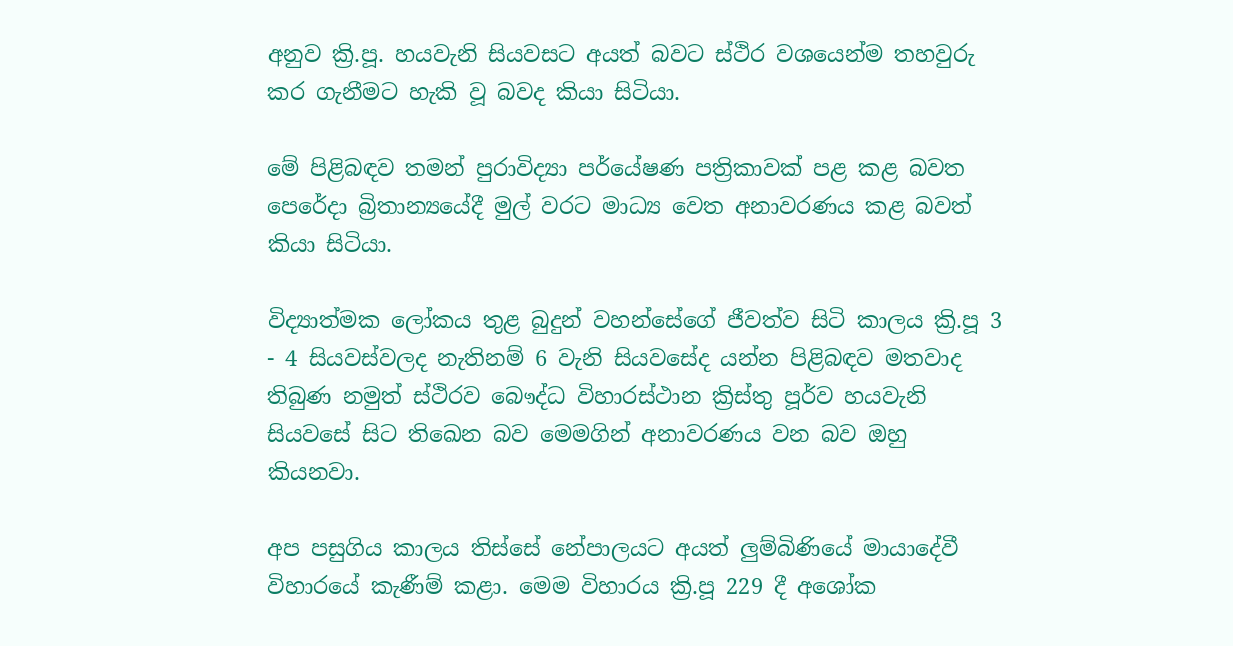අනුව ක්‍රි.පූ. හයවැනි සියවසට අයත් බවට ස්ථිර වශයෙන්ම තහවුරු කර ගැනීමට හැකි වූ බවද කියා සිටියා.

මේ පිළිබඳව තමන් පුරාවිද්‍යා පර්යේෂණ පත්‍රිකාවක් පළ කළ බවත පෙරේදා බ්‍රිතාන්‍යයේදී මුල් වරට මාධ්‍ය වෙත අනාවරණය කළ බවත් කියා සිටියා.

විද්‍යාත්මක ලෝකය තුළ බුදුන් වහන්සේගේ ජීවත්ව සිටි කාලය ක්‍රි.පූ 3 - 4 සියවස්වලද නැතිනම් 6 වැනි සියවසේද යන්න පිළිබඳව මතවාද තිබුණ නමුත් ස්ථිරව බෞද්ධ විහාරස්ථාන ක්‍රිස්තු පූර්ව හයවැනි සියවසේ සිට තිඛෙන බව මෙමගින් අනාවරණය වන බව ඔහු කියනවා.

අප පසුගිය කාලය තිස්සේ නේපාලයට අයත් ලුම්බිණියේ මායාදේවී විහාරයේ කැණීම් කළා. මෙම විහාරය ක්‍රි.පූ 229 දී අශෝක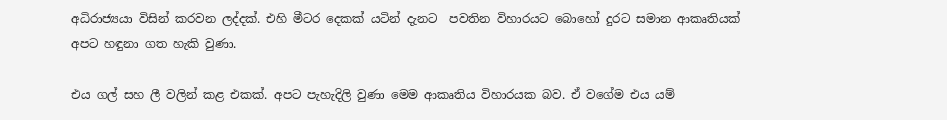අධිරාජ්‍යයා විසින් කරවන ලද්දක්. එහි මීටර දෙකක් යටින් දැනට  පවතින විහාරයට බොහෝ දුරට සමාන ආකෘතියක් අපට හඳුනා ගත හැකි වුණා.

එය ගල් සහ ලී වලින් කළ එකක්. අපට පැහැදිලි වුණා මෙම ආකෘතිය විහාරයක බව. ඒ වගේම එය යම්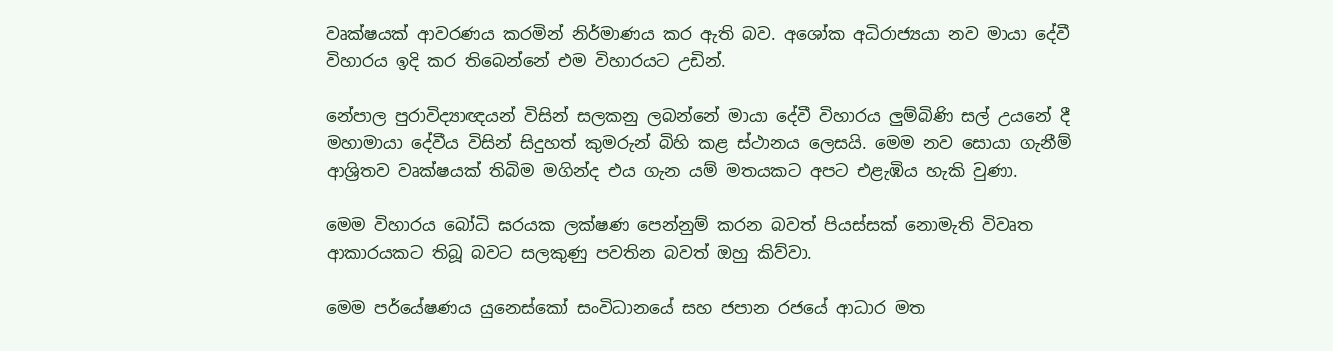වෘක්ෂයක් ආවරණය කරමින් නිර්මාණය කර ඇති බව. අශෝක අධිරාජ්‍යයා නව මායා දේවී විහාරය ඉදි කර තිබෙන්නේ එම විහාරයට උඩින්.

නේපාල පුරාවිද්‍යාඥයන් විසින් සලකනු ලබන්නේ මායා දේවී විහාරය ලුම්බිණි සල් උයනේ දී මහාමායා දේවීය විසින් සිදුහත් කුමරුන් බිහි කළ ස්ථානය ලෙසයි. මෙම නව සොයා ගැනීම් ආශ්‍රිතව වෘක්ෂයක් තිබිම මගින්ද එය ගැන යම් මතයකට අපට එළැඹිය හැකි වුණා.

මෙම විහාරය බෝධි ඝරයක ලක්ෂණ පෙන්නුම් කරන බවත් පියස්සක් නොමැති විවෘත ආකාරයකට තිබූ බවට සලකුණු පවතින බවත් ඔහු කිව්වා.

මෙම පර්යේෂණය යුනෙස්කෝ සංවිධානයේ සහ ජපාන රජයේ ආධාර මත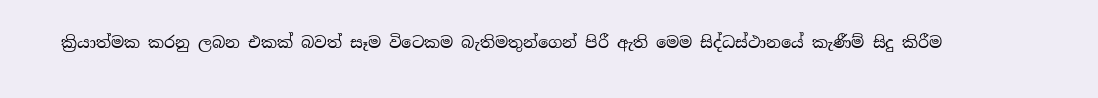ක්‍රියාත්මක කරනු ලබන එකක් බවත් සෑම විටෙකම බැතිමතුන්ගෙන් පිරී ඇති මෙම සිද්ධස්ථානයේ කැණීම් සිදු කිරීම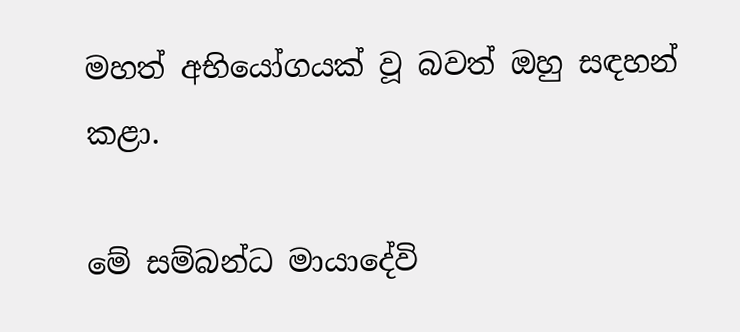මහත් අභියෝගයක් වූ බවත් ඔහු සඳහන් කළා.

මේ සම්බන්ධ මායාදේවි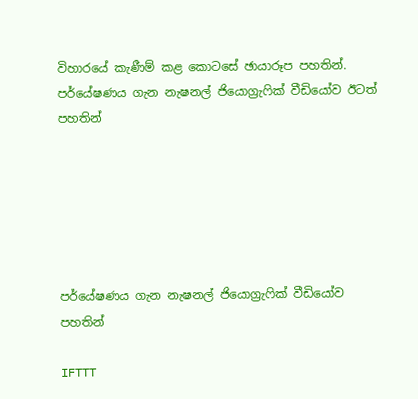විහාරයේ කැණීම් කළ කොටසේ ඡායාරූප පහතින්. පර්යේෂණය ගැන නැෂනල් ජියොග්‍රැෆික් වීඩියෝව ඊටත් පහතින්






පර්යේෂණය ගැන නැෂනල් ජියොග්‍රැෆික් වීඩියෝව පහතින්

IFTTT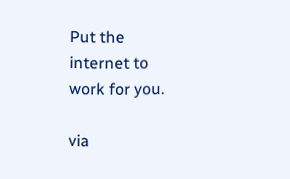Put the internet to work for you.

via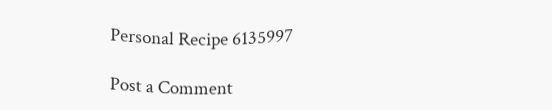Personal Recipe 6135997

Post a Comment